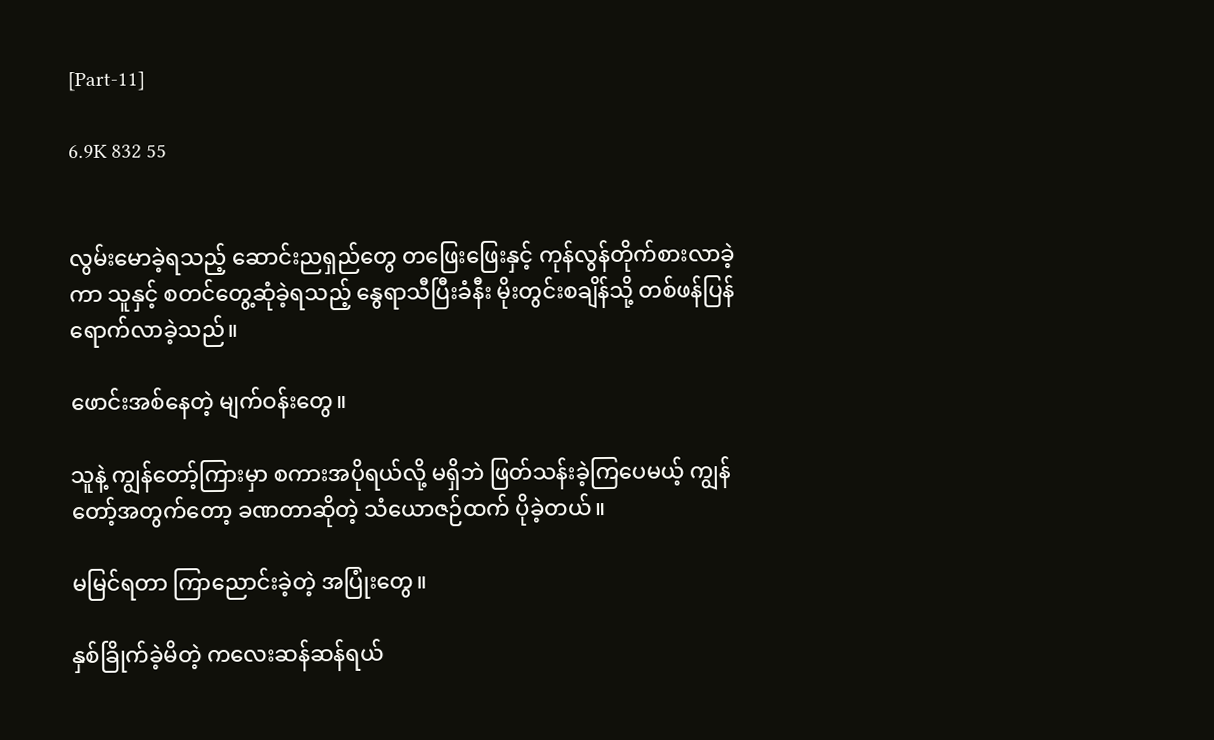[Part-11]

6.9K 832 55


လွမ်းမောခဲ့ရသည့် ဆောင်းညရှည်‌တွေ တဖြေးဖြေးနှင့် ကုန်လွန်တိုက်စားလာခဲ့ကာ သူနှင့် စတင်တွေ့ဆုံခဲ့ရသည့် နွေရာသီပြီးခံနီး မိုးတွင်းစချိန်သို့ တစ်ဖန်ပြန်ရောက်လာခဲ့သည်။

ဖောင်းအစ်နေတဲ့ မျက်ဝန်းတွေ။

သူနဲ့ ကျွန်တော့်ကြားမှာ စကားအပိုရယ်လို့ မရှိဘဲ ဖြတ်သန်းခဲ့ကြပေမယ့် ကျွန်တော့်အတွက်တော့ ခဏတာဆိုတဲ့ သံယောဇဉ်ထက် ပိုခဲ့တယ်။

မမြင်ရတာ ကြာညောင်းခဲ့တဲ့ အပြုံးတွေ။

နှစ်ခြိုက်ခဲ့မိတဲ့ ကလေးဆန်ဆန်ရယ်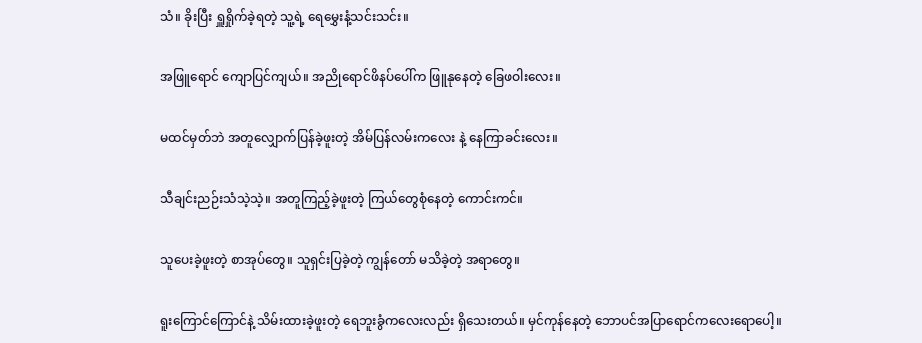သံ။ ခိုးပြီး ရှူရှိုက်ခဲ့ရတဲ့ သူ့ရဲ့ ရေမွှေးနံ့သင်းသင်း။

အဖြူရောင် ကျောပြင်ကျယ်။ အညိုရောင်ဖိနပ်ပေါ်က ဖြူနုနေတဲ့ ခြေဖဝါးလေး။

မထင်မှတ်ဘဲ အတူလျှောက်ပြန်ခဲ့ဖူးတဲ့ အိမ်ပြန်လမ်းကလေး နဲ့ နေကြာခင်းလေး။

သီချင်းညဉ်းသံသဲ့သဲ့။ အတူကြည့်ခဲ့ဖူးတဲ့ ကြယ်တွေစုံနေတဲ့ ကောင်းကင်။

သူပေးခဲ့ဖူးတဲ့ စာအုပ်တွေ။ သူရှင်းပြခဲ့တဲ့ ကျွန်တော် မသိခဲ့တဲ့ အရာတွေ။

ရူးကြောင်ကြောင်နဲ့ သိမ်းထားခဲ့ဖူးတဲ့ ရေဘူးခွံကလေးလည်း ရှိသေးတယ်။ မှင်ကုန်နေတဲ့ ဘောပင်အပြာရောင်ကလေးရောပေါ့။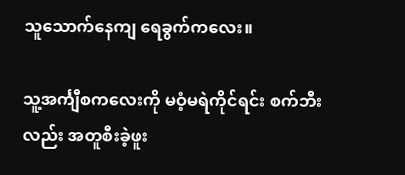သူသောက်နေကျ ရေခွက်ကလေး။

သူ့အင်္ကျီစကလေးကို မဝံ့မရဲကိုင်ရင်း စက်ဘီးလည်း အတူစီးခဲ့ဖူး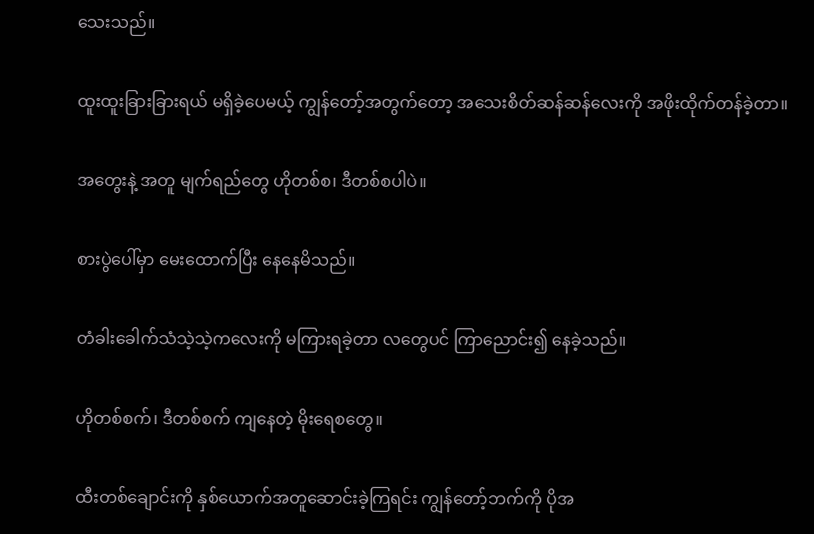သေးသည်။

ထူးထူးခြားခြားရယ် မရှိခဲ့ပေမယ့် ကျွန်တော့်အတွက်တော့ အသေးစိတ်ဆန်ဆန်လေးကို အဖိုးထိုက်တန်ခဲ့တာ။

အတွေး‌နဲ့ အတူ မျက်ရည်တွေ ဟိုတစ်စ၊ ဒီတစ်စပါပဲ။

စားပွဲပေါ်မှာ မေးထောက်ပြီး နေနေမိသည်။

တံခါးခေါက်သံသဲ့သဲ့ကလေးကို မကြားရခဲ့တာ လတွေပင် ကြာညောင်း၍ နေခဲ့သည်။

ဟိုတစ်စက်၊ ဒီတစ်စက် ကျနေတဲ့ မိုးရေစတွေ။

ထီးတစ်ချောင်းကို နှစ်ယောက်အတူဆောင်းခဲ့ကြရင်း ကျွန်တော့်ဘက်ကို ပိုအ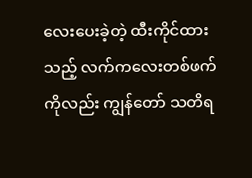လေးပေးခဲ့တဲ့ ထီးကိုင်ထားသည့် လက်ကလေးတစ်ဖက်ကိုလည်း ကျွန်တော် သတိရ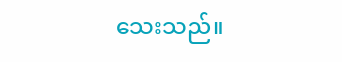သေးသည်။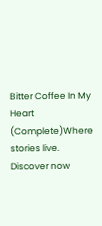Bitter Coffee In My Heart (Complete)Where stories live. Discover now